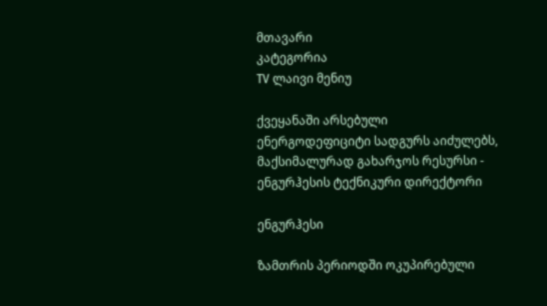მთავარი
კატეგორია
TV ლაივი მენიუ

ქვეყანაში არსებული ენერგოდეფიციტი სადგურს აიძულებს, მაქსიმალურად გახარჯოს რესურსი - ენგურჰესის ტექნიკური დირექტორი

ენგურჰესი

ზამთრის პერიოდში ოკუპირებული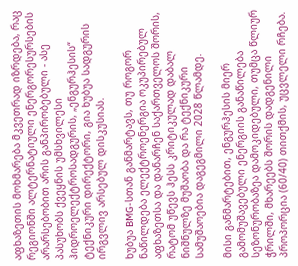აფხაზეთის მოხმარება მკვეთრად იზრდება, რაც რეგიონში ალტერნატიული ენერგორესურსების არარსებობით არის განპირობებული - ასე პასუხობს ქვეყნის უმსხვილესი ჰიდროელექტროსადგურის, „ენგურჰესის“ ტექნიკური დირექტორი, გია ხუბუა სადგურის ირგვლივ არსებულ დისკუსიას.

ხუბუა BMG-სთან განმარტავს, თუ როგორ ნაწილდება ელექტროენერგია ოკუპირებულ აფხაზეთსა და დანარჩენ საქართველოს შორის, რატომ უწევს ჰესს კრიტიკულად დაბალ ნიშნულზე მუშაობა და რა ტექნიკური სამუშაოებია დაგეგმილი 2028 წლამდე.

მისი განმარტებით, ენგურჰესის მიერ გამომუშავებული ენერგიის განაწილება სეზონურობაზეა დამოკიდებული, თუმცა წლიურ ჭრილში, მხარეებს შორის დადგენილი პროპორცია (60/40) თითქმის, უცვლელი რჩება.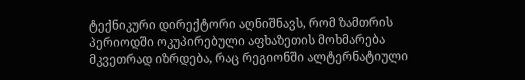ტექნიკური დირექტორი აღნიშნავს, რომ ზამთრის პერიოდში ოკუპირებული აფხაზეთის მოხმარება მკვეთრად იზრდება, რაც რეგიონში ალტერნატიული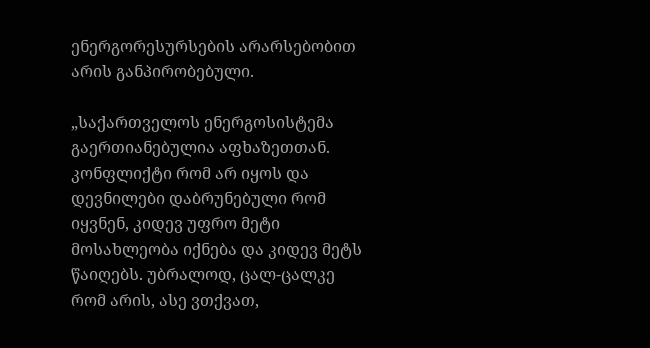ენერგორესურსების არარსებობით არის განპირობებული.

„საქართველოს ენერგოსისტემა გაერთიანებულია აფხაზეთთან. კონფლიქტი რომ არ იყოს და დევნილები დაბრუნებული რომ იყვნენ, კიდევ უფრო მეტი მოსახლეობა იქნება და კიდევ მეტს წაიღებს. უბრალოდ, ცალ-ცალკე რომ არის, ასე ვთქვათ,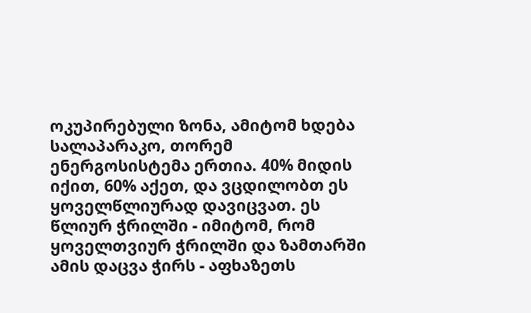ოკუპირებული ზონა, ამიტომ ხდება სალაპარაკო, თორემ ენერგოსისტემა ერთია. 40% მიდის იქით, 60% აქეთ, და ვცდილობთ ეს ყოველწლიურად დავიცვათ. ეს წლიურ ჭრილში - იმიტომ, რომ ყოველთვიურ ჭრილში და ზამთარში ამის დაცვა ჭირს - აფხაზეთს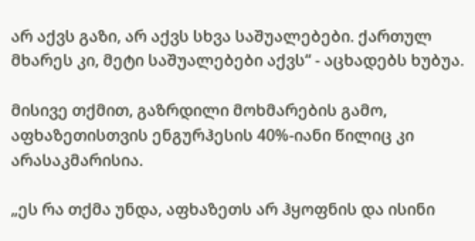არ აქვს გაზი, არ აქვს სხვა საშუალებები. ქართულ მხარეს კი, მეტი საშუალებები აქვს“ - აცხადებს ხუბუა.

მისივე თქმით, გაზრდილი მოხმარების გამო, აფხაზეთისთვის ენგურჰესის 40%-იანი წილიც კი არასაკმარისია.

„ეს რა თქმა უნდა, აფხაზეთს არ ჰყოფნის და ისინი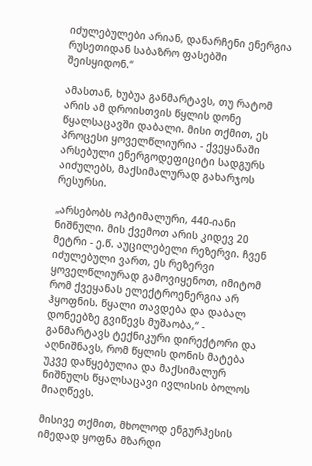იძულებულები არიან, დანარჩენი ენერგია რუსეთიდან საბაზრო ფასებში შეისყიდონ.“

ამასთან, ხუბუა განმარტავს, თუ რატომ არის ამ დროისთვის წყლის დონე წყალსაცავში დაბალი. მისი თქმით, ეს პროცესი ყოველწლიურია - ქვეყანაში არსებული ენერგოდეფიციტი სადგურს აიძულებს, მაქსიმალურად გახარჯოს რესურსი.

„არსებობს ოპტიმალური, 440-იანი ნიშნული. მის ქვემოთ არის კიდევ 20 მეტრი - ე.წ. აუცილებელი რეზერვი. ჩვენ იძულებული ვართ, ეს რეზერვი ყოველწლიურად გამოვიყენოთ, იმიტომ რომ ქვეყანას ელექტროენერგია არ ჰყოფნის. წყალი თავდება და დაბალ დონეებზე გვიწევს მუშაობა,“ - განმარტავს ტექნიკური დირექტორი და აღნიშნავს, რომ წყლის დონის მატება უკვე დაწყებულია და მაქსიმალურ ნიშნულს წყალსაცავი ივლისის ბოლოს მიაღწევს.

მისივე თქმით, მხოლოდ ენგურჰესის იმედად ყოფნა მზარდი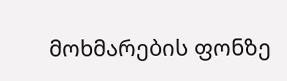მოხმარების ფონზე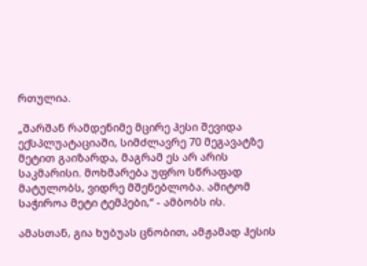რთულია.

„შარშან რამდენიმე მცირე ჰესი შევიდა ექსპლუატაციაში, სიმძლავრე 70 მეგავატზე მეტით გაიზარდა, მაგრამ ეს არ არის საკმარისი. მოხმარება უფრო სწრაფად მატულობს, ვიდრე მშენებლობა. ამიტომ საჭიროა მეტი ტემპები,“ - ამბობს ის.

ამასთან, გია ხუბუას ცნობით, ამჟამად ჰესის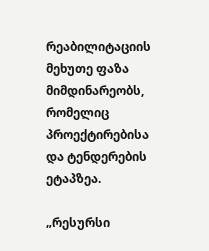რეაბილიტაციის მეხუთე ფაზა მიმდინარეობს, რომელიც პროექტირებისა და ტენდერების ეტაპზეა.

„რესურსი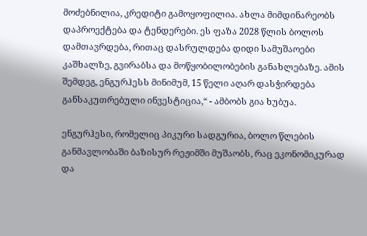მოძებნილია, კრედიტი გამოყოფილია. ახლა მიმდინარეობს დაპროექტება და ტენდერები. ეს ფაზა 2028 წლის ბოლოს დამთავრდება, რითაც დასრულდება დიდი სამუშაოები კაშხალზე, გვირაბსა და მოწყობილობების განახლებაზე. ამის შემდეგ, ენგურჰესს მინიმუმ, 15 წელი აღარ დასჭირდება განსაკუთრებული ინვესტიცია,“ - ამბობს გია ხუბუა.

ენგურჰესი, რომელიც პიკური სადგურია, ბოლო წლების განმავლობაში ბაზისურ რეჟიმში მუშაობს, რაც ეკონომიკურად და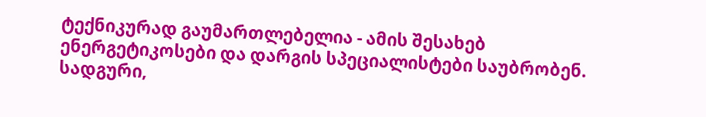ტექნიკურად გაუმართლებელია - ამის შესახებ ენერგეტიკოსები და დარგის სპეციალისტები საუბრობენ. სადგური,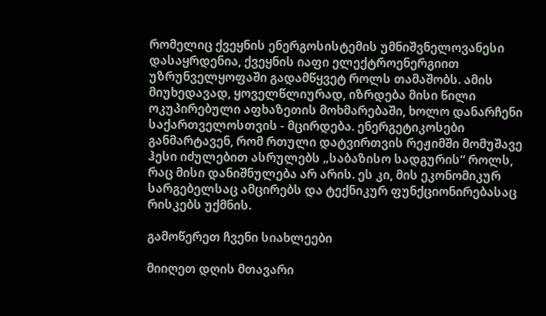რომელიც ქვეყნის ენერგოსისტემის უმნიშვნელოვანესი დასაყრდენია, ქვეყნის იაფი ელექტროენერგიით უზრუნველყოფაში გადამწყვეტ როლს თამაშობს. ამის მიუხედავად, ყოველწლიურად, იზრდება მისი წილი ოკუპირებული აფხაზეთის მოხმარებაში, ხოლო დანარჩენი საქართველოსთვის - მცირდება. ენერგეტიკოსები განმარტავენ, რომ რთული დატვირთვის რეჟიმში მომუშავე ჰესი იძულებით ასრულებს „საბაზისო სადგურის“ როლს, რაც მისი დანიშნულება არ არის. ეს კი, მის ეკონომიკურ სარგებელსაც ამცირებს და ტექნიკურ ფუნქციონირებასაც რისკებს უქმნის.

გამოწერეთ ჩვენი სიახლეები

მიიღეთ დღის მთავარი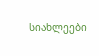სიახლეები